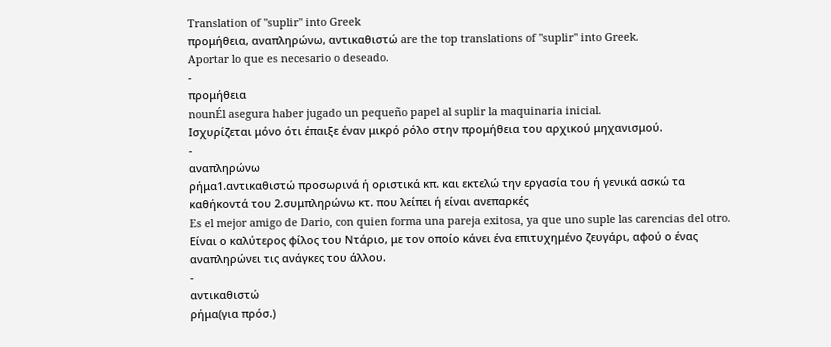Translation of "suplir" into Greek
προμήθεια, αναπληρώνω, αντικαθιστώ are the top translations of "suplir" into Greek.
Aportar lo que es necesario o deseado.
-
προμήθεια
nounÉl asegura haber jugado un pequeño papel al suplir la maquinaria inicial.
Ισχυρίζεται μόνο ότι έπαιξε έναν μικρό ρόλο στην προμήθεια του αρχικού μηχανισμού.
-
αναπληρώνω
ρήμα1.αντικαθιστώ προσωρινά ή οριστικά κπ. και εκτελώ την εργασία του ή γενικά ασκώ τα καθήκοντά του 2.συμπληρώνω κτ. που λείπει ή είναι ανεπαρκές
Es el mejor amigo de Dario, con quien forma una pareja exitosa, ya que uno suple las carencias del otro.
Είναι ο καλύτερος φίλος του Ντάριο, με τον οποίο κάνει ένα επιτυχημένο ζευγάρι, αφού ο ένας αναπληρώνει τις ανάγκες του άλλου.
-
αντικαθιστώ
ρήμα(για πρόσ.)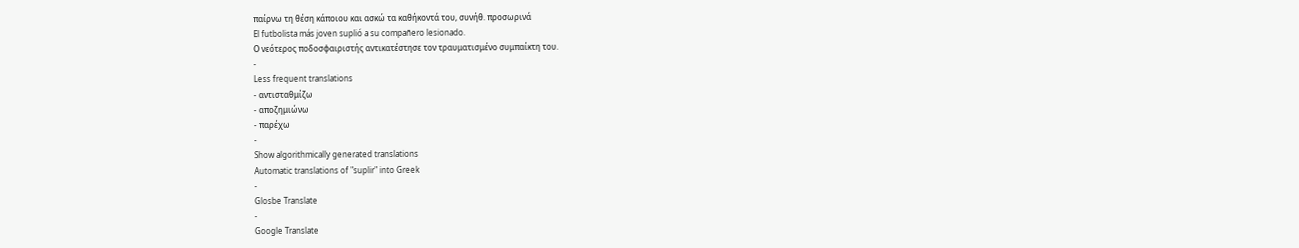παίρνω τη θέση κάποιου και ασκώ τα καθήκοντά του, συνήθ. προσωρινά
El futbolista más joven suplió a su compañero lesionado.
Ο νεότερος ποδοσφαιριστής αντικατέστησε τον τραυματισμένο συμπαίκτη του.
-
Less frequent translations
- αντισταθμίζω
- αποζημιώνω
- παρέχω
-
Show algorithmically generated translations
Automatic translations of "suplir" into Greek
-
Glosbe Translate
-
Google Translate